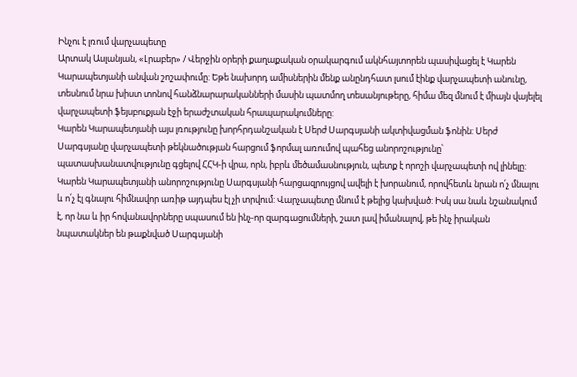Ինչու է լռում վարչապետը
Արտակ Ասլանյան, «Լրաբեր» / Վերջին օրերի քաղաքական օրակարգում ակնհայտորեն պասիվացել է Կարեն Կարապետյանի անվան շոշափումը: Եթե նախորդ ամիսներին մենք անընդհատ լսում էինք վարչապետի անունը, տեսնում նրա խիստ տոնով հանձնարարականների մասին պատմող տեսանյութերը, հիմա մեզ մնում է միայն վայելել վարչապետի ֆեյսբուքյան էջի երաժշտական հրապարակումները:
Կարեն Կարապետյանի այս լռությունը խորհրդանշական է Սերժ Սարգսյանի ակտիվացման ֆոնին: Սերժ Սարգսյանը վարչապետի թեկնածության հարցում ֆորմալ առումով պահեց անորոշությունը՝ պատասխանատվությունը գցելով ՀՀԿ-ի վրա, որն, իբրև մեծամասնություն, պետք է որոշի վարչապետի ով լինելը:
Կարեն Կարապետյանի անորոշությունը Սարգսյանի հարցազրույցով ավելի է խորանում, որովհետև նրան ո՛չ մնալու և ո՛չ էլ գնալու հիմնավոր առիթ այդպես էլ չի տրվում: Վարչապետը մնում է թելից կախված: Իսկ սա նաև նշանակում է, որ նա և իր հովանավորները սպասում են ինչ-որ զարգացումների, շատ լավ իմանալով, թե ինչ իրական նպատակներ են թաքնված Սարգսյանի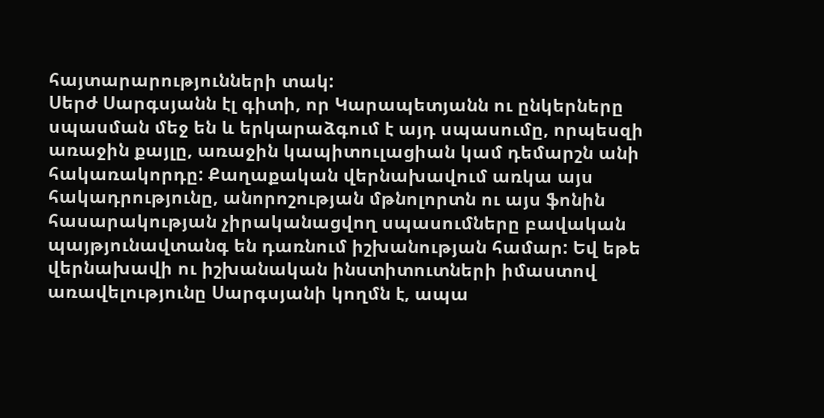հայտարարությունների տակ:
Սերժ Սարգսյանն էլ գիտի, որ Կարապետյանն ու ընկերները սպասման մեջ են և երկարաձգում է այդ սպասումը, որպեսզի առաջին քայլը, առաջին կապիտուլացիան կամ դեմարշն անի հակառակորդը: Քաղաքական վերնախավում առկա այս հակադրությունը, անորոշության մթնոլորտն ու այս ֆոնին հասարակության չիրականացվող սպասումները բավական պայթյունավտանգ են դառնում իշխանության համար: Եվ եթե վերնախավի ու իշխանական ինստիտուտների իմաստով առավելությունը Սարգսյանի կողմն է, ապա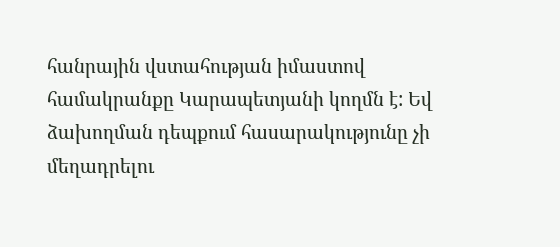հանրային վստահության իմաստով համակրանքը Կարապետյանի կողմն է: Եվ ձախողման դեպքում հասարակությունը չի մեղադրելու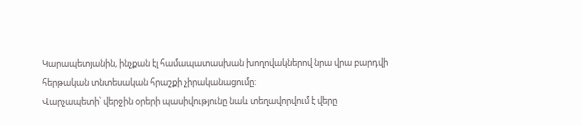Կարապետյանին, ինչքան էլ համապատասխան խողովակներով նրա վրա բարդվի հերթական տնտեսական հրաշքի չիրականացումը:
Վարչապետի՝ վերջին օրերի պասիվությունը նաև տեղավորվում է վերը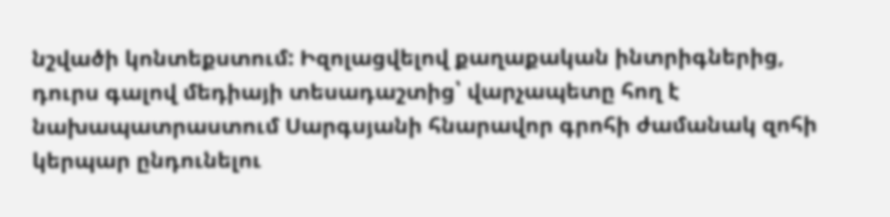նշվածի կոնտեքստում: Իզոլացվելով քաղաքական ինտրիգներից, դուրս գալով մեդիայի տեսադաշտից՝ վարչապետը հող է նախապատրաստում Սարգսյանի հնարավոր գրոհի ժամանակ զոհի կերպար ընդունելու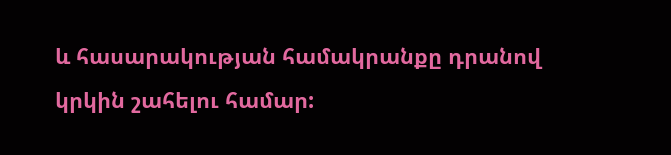և հասարակության համակրանքը դրանով կրկին շահելու համար: